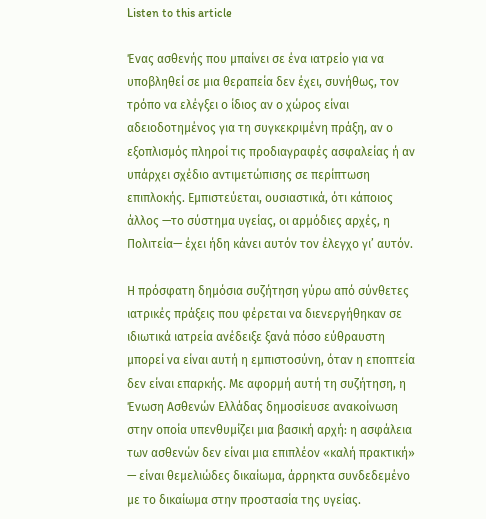Listen to this article

Ένας ασθενής που μπαίνει σε ένα ιατρείο για να υποβληθεί σε μια θεραπεία δεν έχει, συνήθως, τον τρόπο να ελέγξει ο ίδιος αν ο χώρος είναι αδειοδοτημένος για τη συγκεκριμένη πράξη, αν ο εξοπλισμός πληροί τις προδιαγραφές ασφαλείας ή αν υπάρχει σχέδιο αντιμετώπισης σε περίπτωση επιπλοκής. Εμπιστεύεται, ουσιαστικά, ότι κάποιος άλλος —το σύστημα υγείας, οι αρμόδιες αρχές, η Πολιτεία— έχει ήδη κάνει αυτόν τον έλεγχο γι’ αυτόν.

Η πρόσφατη δημόσια συζήτηση γύρω από σύνθετες ιατρικές πράξεις που φέρεται να διενεργήθηκαν σε ιδιωτικά ιατρεία ανέδειξε ξανά πόσο εύθραυστη μπορεί να είναι αυτή η εμπιστοσύνη, όταν η εποπτεία δεν είναι επαρκής. Με αφορμή αυτή τη συζήτηση, η Ένωση Ασθενών Ελλάδας δημοσίευσε ανακοίνωση στην οποία υπενθυμίζει μια βασική αρχή: η ασφάλεια των ασθενών δεν είναι μια επιπλέον «καλή πρακτική» — είναι θεμελιώδες δικαίωμα, άρρηκτα συνδεδεμένο με το δικαίωμα στην προστασία της υγείας.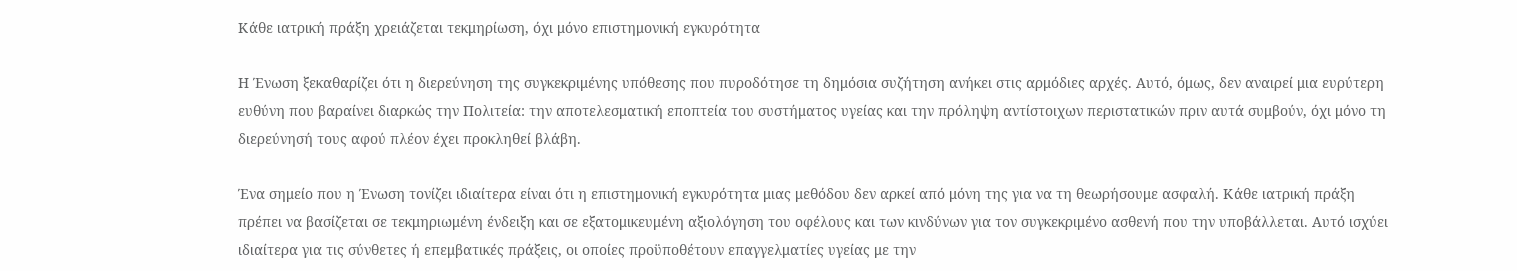Κάθε ιατρική πράξη χρειάζεται τεκμηρίωση, όχι μόνο επιστημονική εγκυρότητα

Η Ένωση ξεκαθαρίζει ότι η διερεύνηση της συγκεκριμένης υπόθεσης που πυροδότησε τη δημόσια συζήτηση ανήκει στις αρμόδιες αρχές. Αυτό, όμως, δεν αναιρεί μια ευρύτερη ευθύνη που βαραίνει διαρκώς την Πολιτεία: την αποτελεσματική εποπτεία του συστήματος υγείας και την πρόληψη αντίστοιχων περιστατικών πριν αυτά συμβούν, όχι μόνο τη διερεύνησή τους αφού πλέον έχει προκληθεί βλάβη.

Ένα σημείο που η Ένωση τονίζει ιδιαίτερα είναι ότι η επιστημονική εγκυρότητα μιας μεθόδου δεν αρκεί από μόνη της για να τη θεωρήσουμε ασφαλή. Κάθε ιατρική πράξη πρέπει να βασίζεται σε τεκμηριωμένη ένδειξη και σε εξατομικευμένη αξιολόγηση του οφέλους και των κινδύνων για τον συγκεκριμένο ασθενή που την υποβάλλεται. Αυτό ισχύει ιδιαίτερα για τις σύνθετες ή επεμβατικές πράξεις, οι οποίες προϋποθέτουν επαγγελματίες υγείας με την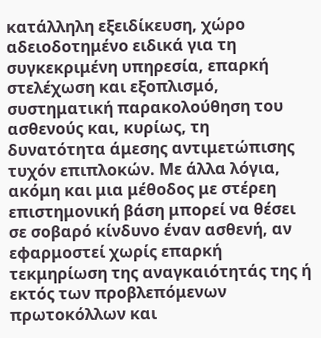κατάλληλη εξειδίκευση, χώρο αδειοδοτημένο ειδικά για τη συγκεκριμένη υπηρεσία, επαρκή στελέχωση και εξοπλισμό, συστηματική παρακολούθηση του ασθενούς και, κυρίως, τη δυνατότητα άμεσης αντιμετώπισης τυχόν επιπλοκών. Με άλλα λόγια, ακόμη και μια μέθοδος με στέρεη επιστημονική βάση μπορεί να θέσει σε σοβαρό κίνδυνο έναν ασθενή, αν εφαρμοστεί χωρίς επαρκή τεκμηρίωση της αναγκαιότητάς της ή εκτός των προβλεπόμενων πρωτοκόλλων και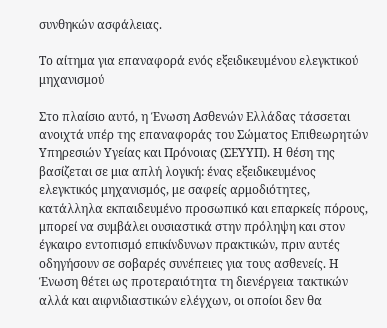συνθηκών ασφάλειας.

Το αίτημα για επαναφορά ενός εξειδικευμένου ελεγκτικού μηχανισμού

Στο πλαίσιο αυτό, η Ένωση Ασθενών Ελλάδας τάσσεται ανοιχτά υπέρ της επαναφοράς του Σώματος Επιθεωρητών Υπηρεσιών Υγείας και Πρόνοιας (ΣΕΥΥΠ). Η θέση της βασίζεται σε μια απλή λογική: ένας εξειδικευμένος ελεγκτικός μηχανισμός, με σαφείς αρμοδιότητες, κατάλληλα εκπαιδευμένο προσωπικό και επαρκείς πόρους, μπορεί να συμβάλει ουσιαστικά στην πρόληψη και στον έγκαιρο εντοπισμό επικίνδυνων πρακτικών, πριν αυτές οδηγήσουν σε σοβαρές συνέπειες για τους ασθενείς. Η Ένωση θέτει ως προτεραιότητα τη διενέργεια τακτικών αλλά και αιφνιδιαστικών ελέγχων, οι οποίοι δεν θα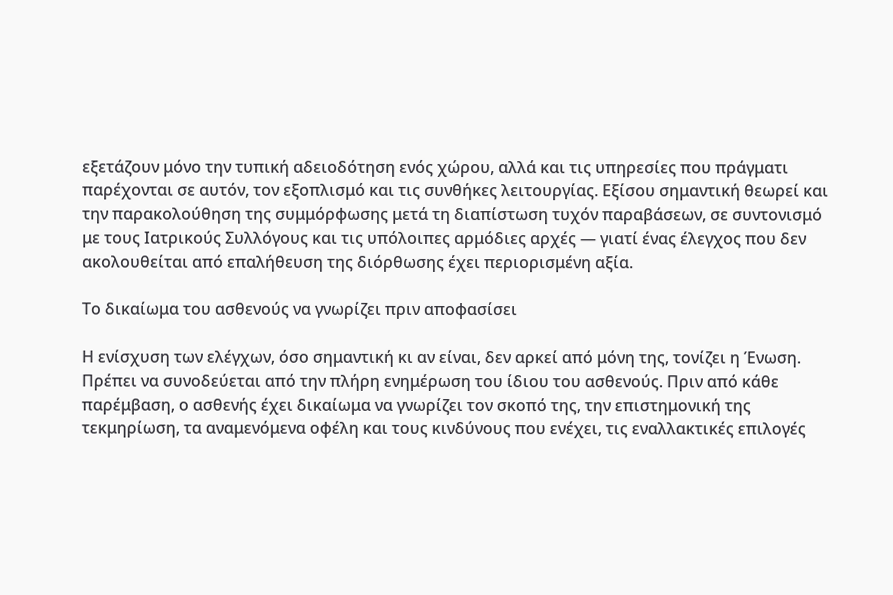εξετάζουν μόνο την τυπική αδειοδότηση ενός χώρου, αλλά και τις υπηρεσίες που πράγματι παρέχονται σε αυτόν, τον εξοπλισμό και τις συνθήκες λειτουργίας. Εξίσου σημαντική θεωρεί και την παρακολούθηση της συμμόρφωσης μετά τη διαπίστωση τυχόν παραβάσεων, σε συντονισμό με τους Ιατρικούς Συλλόγους και τις υπόλοιπες αρμόδιες αρχές — γιατί ένας έλεγχος που δεν ακολουθείται από επαλήθευση της διόρθωσης έχει περιορισμένη αξία.

Το δικαίωμα του ασθενούς να γνωρίζει πριν αποφασίσει

Η ενίσχυση των ελέγχων, όσο σημαντική κι αν είναι, δεν αρκεί από μόνη της, τονίζει η Ένωση. Πρέπει να συνοδεύεται από την πλήρη ενημέρωση του ίδιου του ασθενούς. Πριν από κάθε παρέμβαση, ο ασθενής έχει δικαίωμα να γνωρίζει τον σκοπό της, την επιστημονική της τεκμηρίωση, τα αναμενόμενα οφέλη και τους κινδύνους που ενέχει, τις εναλλακτικές επιλογές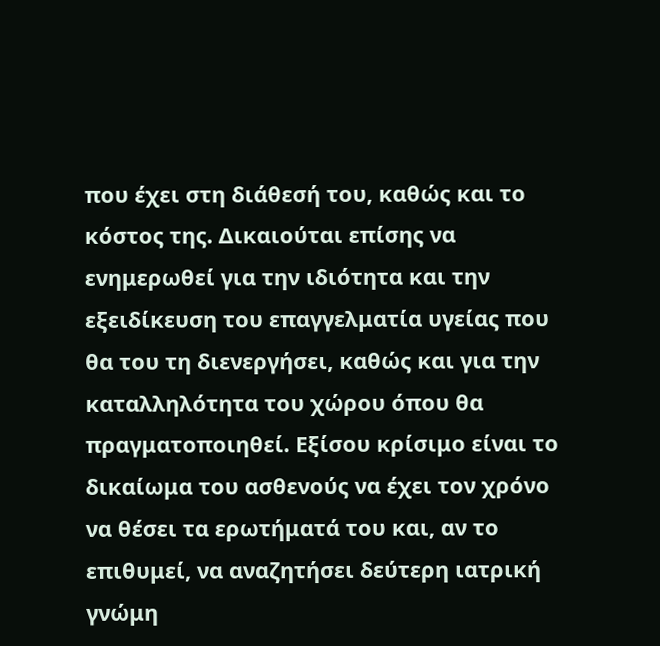που έχει στη διάθεσή του, καθώς και το κόστος της. Δικαιούται επίσης να ενημερωθεί για την ιδιότητα και την εξειδίκευση του επαγγελματία υγείας που θα του τη διενεργήσει, καθώς και για την καταλληλότητα του χώρου όπου θα πραγματοποιηθεί. Εξίσου κρίσιμο είναι το δικαίωμα του ασθενούς να έχει τον χρόνο να θέσει τα ερωτήματά του και, αν το επιθυμεί, να αναζητήσει δεύτερη ιατρική γνώμη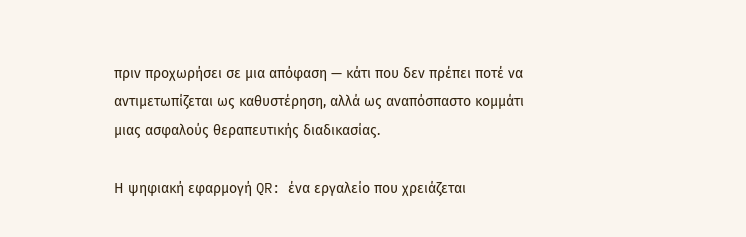πριν προχωρήσει σε μια απόφαση — κάτι που δεν πρέπει ποτέ να αντιμετωπίζεται ως καθυστέρηση, αλλά ως αναπόσπαστο κομμάτι μιας ασφαλούς θεραπευτικής διαδικασίας.

Η ψηφιακή εφαρμογή QR: ένα εργαλείο που χρειάζεται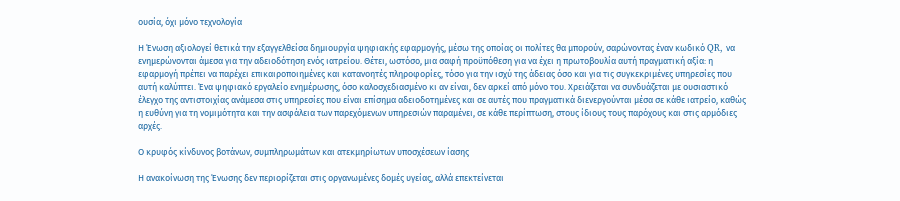ουσία, όχι μόνο τεχνολογία

Η Ένωση αξιολογεί θετικά την εξαγγελθείσα δημιουργία ψηφιακής εφαρμογής, μέσω της οποίας οι πολίτες θα μπορούν, σαρώνοντας έναν κωδικό QR, να ενημερώνονται άμεσα για την αδειοδότηση ενός ιατρείου. Θέτει, ωστόσο, μια σαφή προϋπόθεση για να έχει η πρωτοβουλία αυτή πραγματική αξία: η εφαρμογή πρέπει να παρέχει επικαιροποιημένες και κατανοητές πληροφορίες, τόσο για την ισχύ της άδειας όσο και για τις συγκεκριμένες υπηρεσίες που αυτή καλύπτει. Ένα ψηφιακό εργαλείο ενημέρωσης, όσο καλοσχεδιασμένο κι αν είναι, δεν αρκεί από μόνο του. Χρειάζεται να συνδυάζεται με ουσιαστικό έλεγχο της αντιστοιχίας ανάμεσα στις υπηρεσίες που είναι επίσημα αδειοδοτημένες και σε αυτές που πραγματικά διενεργούνται μέσα σε κάθε ιατρείο, καθώς η ευθύνη για τη νομιμότητα και την ασφάλεια των παρεχόμενων υπηρεσιών παραμένει, σε κάθε περίπτωση, στους ίδιους τους παρόχους και στις αρμόδιες αρχές.

Ο κρυφός κίνδυνος βοτάνων, συμπληρωμάτων και ατεκμηρίωτων υποσχέσεων ίασης

Η ανακοίνωση της Ένωσης δεν περιορίζεται στις οργανωμένες δομές υγείας, αλλά επεκτείνεται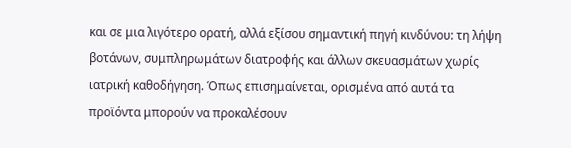και σε μια λιγότερο ορατή, αλλά εξίσου σημαντική πηγή κινδύνου: τη λήψη βοτάνων, συμπληρωμάτων διατροφής και άλλων σκευασμάτων χωρίς ιατρική καθοδήγηση. Όπως επισημαίνεται, ορισμένα από αυτά τα προϊόντα μπορούν να προκαλέσουν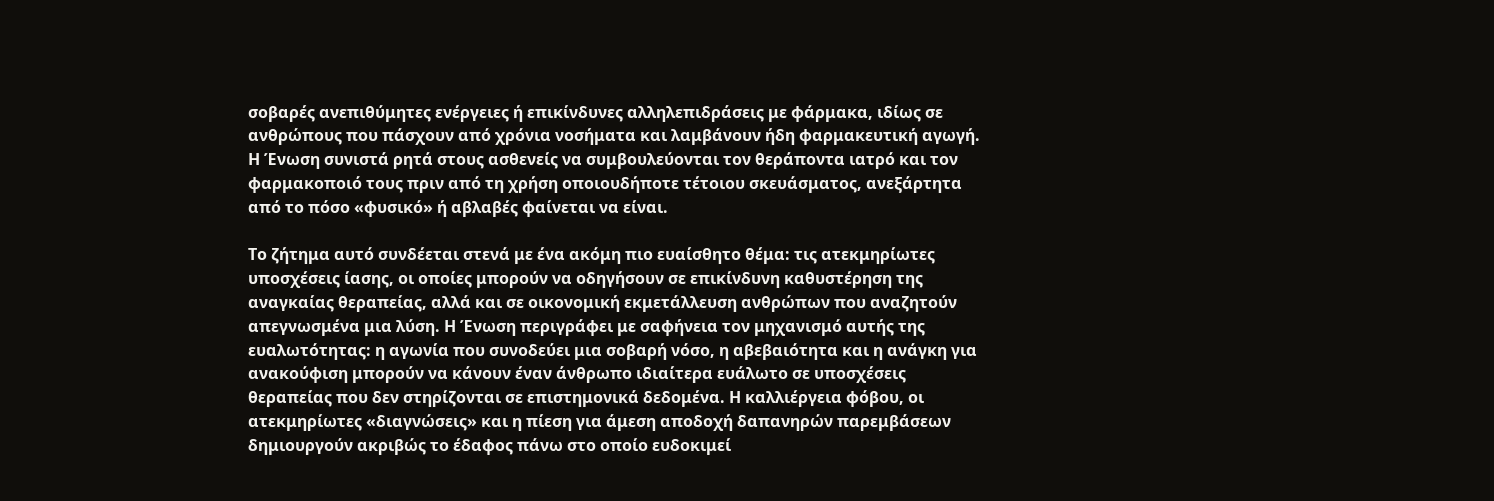σοβαρές ανεπιθύμητες ενέργειες ή επικίνδυνες αλληλεπιδράσεις με φάρμακα, ιδίως σε ανθρώπους που πάσχουν από χρόνια νοσήματα και λαμβάνουν ήδη φαρμακευτική αγωγή. Η Ένωση συνιστά ρητά στους ασθενείς να συμβουλεύονται τον θεράποντα ιατρό και τον φαρμακοποιό τους πριν από τη χρήση οποιουδήποτε τέτοιου σκευάσματος, ανεξάρτητα από το πόσο «φυσικό» ή αβλαβές φαίνεται να είναι.

Το ζήτημα αυτό συνδέεται στενά με ένα ακόμη πιο ευαίσθητο θέμα: τις ατεκμηρίωτες υποσχέσεις ίασης, οι οποίες μπορούν να οδηγήσουν σε επικίνδυνη καθυστέρηση της αναγκαίας θεραπείας, αλλά και σε οικονομική εκμετάλλευση ανθρώπων που αναζητούν απεγνωσμένα μια λύση. Η Ένωση περιγράφει με σαφήνεια τον μηχανισμό αυτής της ευαλωτότητας: η αγωνία που συνοδεύει μια σοβαρή νόσο, η αβεβαιότητα και η ανάγκη για ανακούφιση μπορούν να κάνουν έναν άνθρωπο ιδιαίτερα ευάλωτο σε υποσχέσεις θεραπείας που δεν στηρίζονται σε επιστημονικά δεδομένα. Η καλλιέργεια φόβου, οι ατεκμηρίωτες «διαγνώσεις» και η πίεση για άμεση αποδοχή δαπανηρών παρεμβάσεων δημιουργούν ακριβώς το έδαφος πάνω στο οποίο ευδοκιμεί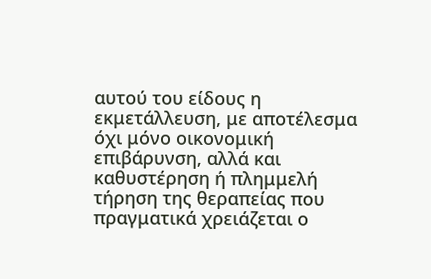αυτού του είδους η εκμετάλλευση, με αποτέλεσμα όχι μόνο οικονομική επιβάρυνση, αλλά και καθυστέρηση ή πλημμελή τήρηση της θεραπείας που πραγματικά χρειάζεται ο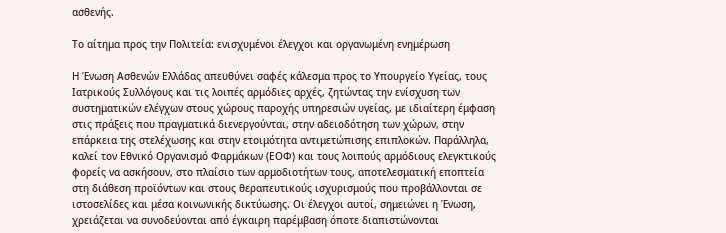ασθενής.

Το αίτημα προς την Πολιτεία: ενισχυμένοι έλεγχοι και οργανωμένη ενημέρωση

Η Ένωση Ασθενών Ελλάδας απευθύνει σαφές κάλεσμα προς το Υπουργείο Υγείας, τους Ιατρικούς Συλλόγους και τις λοιπές αρμόδιες αρχές, ζητώντας την ενίσχυση των συστηματικών ελέγχων στους χώρους παροχής υπηρεσιών υγείας, με ιδιαίτερη έμφαση στις πράξεις που πραγματικά διενεργούνται, στην αδειοδότηση των χώρων, στην επάρκεια της στελέχωσης και στην ετοιμότητα αντιμετώπισης επιπλοκών. Παράλληλα, καλεί τον Εθνικό Οργανισμό Φαρμάκων (ΕΟΦ) και τους λοιπούς αρμόδιους ελεγκτικούς φορείς να ασκήσουν, στο πλαίσιο των αρμοδιοτήτων τους, αποτελεσματική εποπτεία στη διάθεση προϊόντων και στους θεραπευτικούς ισχυρισμούς που προβάλλονται σε ιστοσελίδες και μέσα κοινωνικής δικτύωσης. Οι έλεγχοι αυτοί, σημειώνει η Ένωση, χρειάζεται να συνοδεύονται από έγκαιρη παρέμβαση όποτε διαπιστώνονται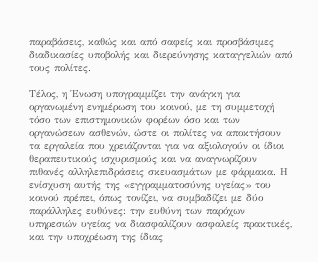παραβάσεις, καθώς και από σαφείς και προσβάσιμες διαδικασίες υποβολής και διερεύνησης καταγγελιών από τους πολίτες.

Τέλος, η Ένωση υπογραμμίζει την ανάγκη για οργανωμένη ενημέρωση του κοινού, με τη συμμετοχή τόσο των επιστημονικών φορέων όσο και των οργανώσεων ασθενών, ώστε οι πολίτες να αποκτήσουν τα εργαλεία που χρειάζονται για να αξιολογούν οι ίδιοι θεραπευτικούς ισχυρισμούς και να αναγνωρίζουν πιθανές αλληλεπιδράσεις σκευασμάτων με φάρμακα. Η ενίσχυση αυτής της «εγγραμματοσύνης υγείας» του κοινού πρέπει, όπως τονίζει, να συμβαδίζει με δύο παράλληλες ευθύνες: την ευθύνη των παρόχων υπηρεσιών υγείας να διασφαλίζουν ασφαλείς πρακτικές, και την υποχρέωση της ίδιας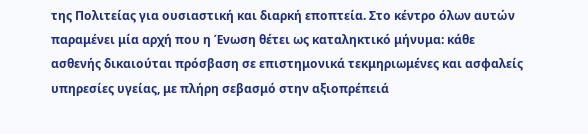της Πολιτείας για ουσιαστική και διαρκή εποπτεία. Στο κέντρο όλων αυτών παραμένει μία αρχή που η Ένωση θέτει ως καταληκτικό μήνυμα: κάθε ασθενής δικαιούται πρόσβαση σε επιστημονικά τεκμηριωμένες και ασφαλείς υπηρεσίες υγείας, με πλήρη σεβασμό στην αξιοπρέπειά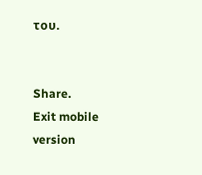του.


Share.
Exit mobile version